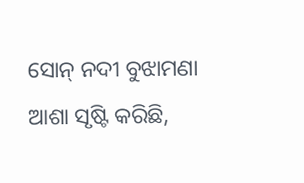ସୋନ୍ ନଦୀ ବୁଝାମଣା ଆଶା ସୃଷ୍ଟି କରିଛି,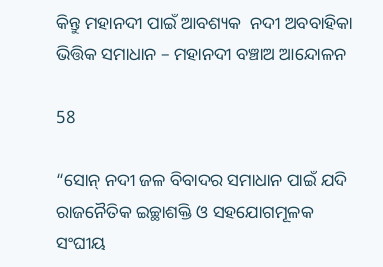କିନ୍ତୁ ମହାନଦୀ ପାଇଁ ଆବଶ୍ୟକ  ନଦୀ ଅବବାହିକା ଭିତ୍ତିକ ସମାଧାନ – ମହାନଦୀ ବଞ୍ଚାଅ ଆନ୍ଦୋଳନ

58

“ସୋନ୍ ନଦୀ ଜଳ ବିବାଦର ସମାଧାନ ପାଇଁ ଯଦି ରାଜନୈତିକ ଇଚ୍ଛାଶକ୍ତି ଓ ସହଯୋଗମୂଳକ ସଂଘୀୟ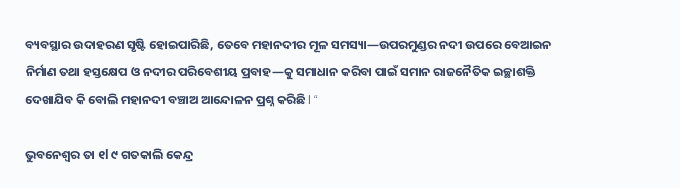ବ୍ୟବସ୍ଥାର ଉଦାହରଣ ସୃଷ୍ଟି ହୋଇପାରିଛି, ତେବେ ମହାନଦୀର ମୂଳ ସମସ୍ୟା—ଉପରମୁଣ୍ଡର ନଦୀ ଉପରେ ବେଆଇନ ନିର୍ମାଣ ତଥା ହସ୍ତକ୍ଷେପ ଓ ନଦୀର ପରିବେଶୀୟ ପ୍ରବାହ—କୁ ସମାଧାନ କରିବା ପାଇଁ ସମାନ ରାଜନୈତିକ ଇଚ୍ଛାଶକ୍ତି ଦେଖାଯିବ କି ବୋଲି ମହାନଦୀ ବଞ୍ଚାଅ ଆନ୍ଦୋଳନ ପ୍ରଶ୍ନ କରିଛି l “

ଭୁବନେଶ୍ୱର ତା ୧l ୯ ଗତକାଲି କେନ୍ଦ୍ର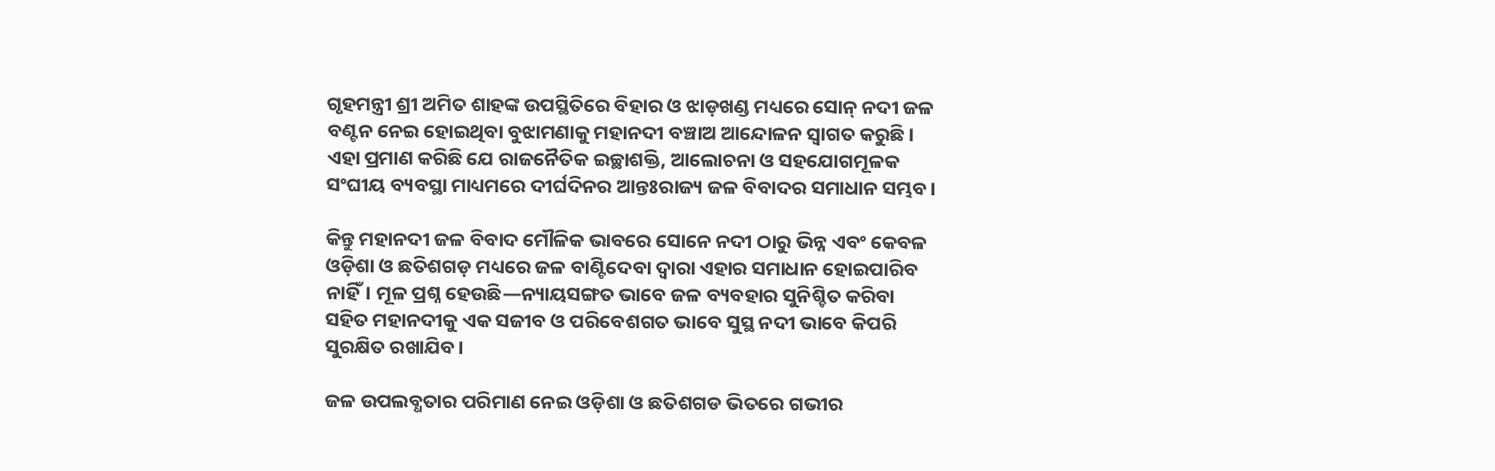ଗୃହମନ୍ତ୍ରୀ ଶ୍ରୀ ଅମିତ ଶାହଙ୍କ ଉପସ୍ଥିତିରେ ବିହାର ଓ ଝାଡ଼ଖଣ୍ଡ ମଧ୍ୟରେ ସୋନ୍ ନଦୀ ଜଳ ବଣ୍ଟନ ନେଇ ହୋଇଥିବା ବୁଝାମଣାକୁ ମହାନଦୀ ବଞ୍ଚାଅ ଆନ୍ଦୋଳନ ସ୍ୱାଗତ କରୁଛି। ଏହା ପ୍ରମାଣ କରିଛି ଯେ ରାଜନୈତିକ ଇଚ୍ଛାଶକ୍ତି, ଆଲୋଚନା ଓ ସହଯୋଗମୂଳକ ସଂଘୀୟ ବ୍ୟବସ୍ଥା ମାଧ୍ୟମରେ ଦୀର୍ଘଦିନର ଆନ୍ତଃରାଜ୍ୟ ଜଳ ବିବାଦର ସମାଧାନ ସମ୍ଭବ।

କିନ୍ତୁ ମହାନଦୀ ଜଳ ବିବାଦ ମୌଳିକ ଭାବରେ ସୋନେ ନଦୀ ଠାରୁ ଭିନ୍ନ ଏବଂ କେବଳ ଓଡ଼ିଶା ଓ ଛତିଶଗଡ଼ ମଧ୍ୟରେ ଜଳ ବାଣ୍ଟିଦେବା ଦ୍ୱାରା ଏହାର ସମାଧାନ ହୋଇପାରିବ ନାହିଁ। ମୂଳ ପ୍ରଶ୍ନ ହେଉଛି—ନ୍ୟାୟସଙ୍ଗତ ଭାବେ ଜଳ ବ୍ୟବହାର ସୁନିଶ୍ଚିତ କରିବା ସହିତ ମହାନଦୀକୁ ଏକ ସଜୀବ ଓ ପରିବେଶଗତ ଭାବେ ସୁସ୍ଥ ନଦୀ ଭାବେ କିପରି ସୁରକ୍ଷିତ ରଖାଯିବ।

ଜଳ ଉପଲବ୍ଧତାର ପରିମାଣ ନେଇ ଓଡ଼ିଶା ଓ ଛତିଶଗଡ ଭିତରେ ଗଭୀର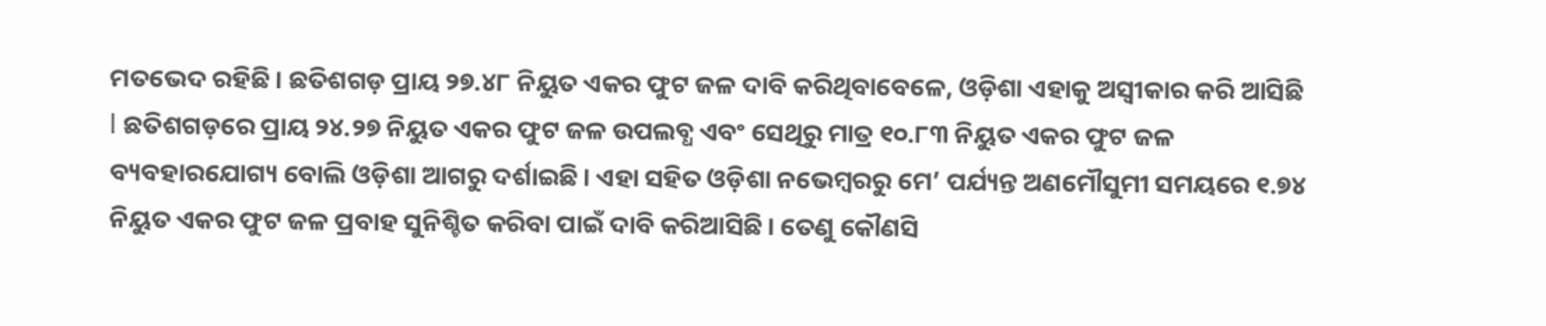ମତଭେଦ ରହିଛି। ଛତିଶଗଡ଼ ପ୍ରାୟ ୨୭.୪୮ ନିୟୁତ ଏକର ଫୁଟ ଜଳ ଦାବି କରିଥିବାବେଳେ, ଓଡ଼ିଶା ଏହାକୁ ଅସ୍ୱୀକାର କରି ଆସିଛି l ଛତିଶଗଡ଼ରେ ପ୍ରାୟ ୨୪.୨୭ ନିୟୁତ ଏକର ଫୁଟ ଜଳ ଉପଲବ୍ଧ ଏବଂ ସେଥିରୁ ମାତ୍ର ୧୦.୮୩ ନିୟୁତ ଏକର ଫୁଟ ଜଳ ବ୍ୟବହାରଯୋଗ୍ୟ ବୋଲି ଓଡ଼ିଶା ଆଗରୁ ଦର୍ଶାଇଛି। ଏହା ସହିତ ଓଡ଼ିଶା ନଭେମ୍ବରରୁ ମେ’ ପର୍ଯ୍ୟନ୍ତ ଅଣମୌସୁମୀ ସମୟରେ ୧.୭୪ ନିୟୁତ ଏକର ଫୁଟ ଜଳ ପ୍ରବାହ ସୁନିଶ୍ଚିତ କରିବା ପାଇଁ ଦାବି କରିଆସିଛି। ତେଣୁ କୌଣସି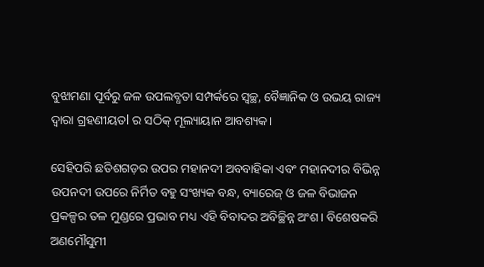ବୁଝାମଣା ପୂର୍ବରୁ ଜଳ ଉପଲବ୍ଧତା ସମ୍ପର୍କରେ ସ୍ୱଚ୍ଛ, ବୈଜ୍ଞାନିକ ଓ ଉଭୟ ରାଜ୍ୟ ଦ୍ୱାରା ଗ୍ରହଣୀୟତl ର ସଠିକ୍ ମୂଲ୍ୟାୟାନ ଆବଶ୍ୟକ।

ସେହିପରି ଛତିଶଗଡ଼ର ଉପର ମହାନଦୀ ଅବବାହିକା ଏବଂ ମହାନଦୀର ବିଭିନ୍ନ ଉପନଦୀ ଉପରେ ନିର୍ମିତ ବହୁ ସଂଖ୍ୟକ ବନ୍ଧ, ବ୍ୟାରେଜ୍ ଓ ଜଳ ବିଭାଜନ ପ୍ରକଳ୍ପର ତଳ ମୁଣ୍ଡରେ ପ୍ରଭାବ ମଧ୍ୟ ଏହି ବିବାଦର ଅବିଚ୍ଛିନ୍ନ ଅଂଶ। ବିଶେଷକରି ଅଣମୌସୁମୀ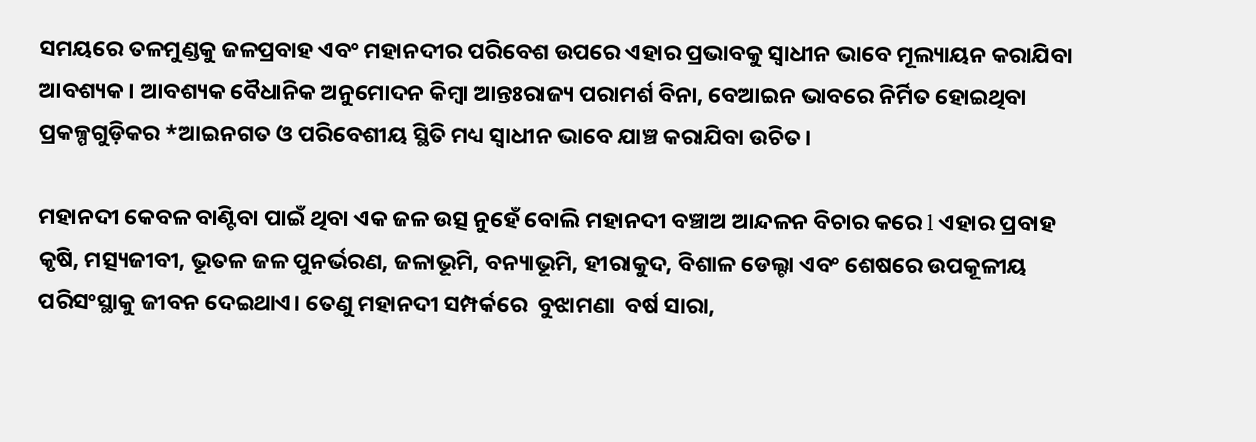ସମୟରେ ତଳମୁଣ୍ଡକୁ ଜଳପ୍ରବାହ ଏବଂ ମହାନଦୀର ପରିବେଶ ଉପରେ ଏହାର ପ୍ରଭାବକୁ ସ୍ୱାଧୀନ ଭାବେ ମୂଲ୍ୟାୟନ କରାଯିବା ଆବଶ୍ୟକ। ଆବଶ୍ୟକ ବୈଧାନିକ ଅନୁମୋଦନ କିମ୍ବା ଆନ୍ତଃରାଜ୍ୟ ପରାମର୍ଶ ବିନା, ବେଆଇନ ଭାବରେ ନିର୍ମିତ ହୋଇଥିବା  ପ୍ରକଳ୍ପଗୁଡ଼ିକର *ଆଇନଗତ ଓ ପରିବେଶୀୟ ସ୍ଥିତି ମଧ୍ୟ ସ୍ୱାଧୀନ ଭାବେ ଯାଞ୍ଚ କରାଯିବା ଉଚିତ।

ମହାନଦୀ କେବଳ ବାଣ୍ଟିବା ପାଇଁ ଥିବା ଏକ ଜଳ ଉତ୍ସ ନୁହେଁ ବୋଲି ମହାନଦୀ ବଞ୍ଚାଅ ଆନ୍ଦଳନ ବିଚାର କରେ l ଏହାର ପ୍ରବାହ କୃଷି, ମତ୍ସ୍ୟଜୀବୀ, ଭୂତଳ ଜଳ ପୁନର୍ଭରଣ, ଜଳାଭୂମି, ବନ୍ୟାଭୂମି, ହୀରାକୁଦ, ବିଶାଳ ଡେଲ୍ଟା ଏବଂ ଶେଷରେ ଉପକୂଳୀୟ ପରିସଂସ୍ଥାକୁ ଜୀବନ ଦେଇଥାଏ। ତେଣୁ ମହାନଦୀ ସମ୍ପର୍କରେ  ବୁଝାମଣା  ବର୍ଷ ସାରା,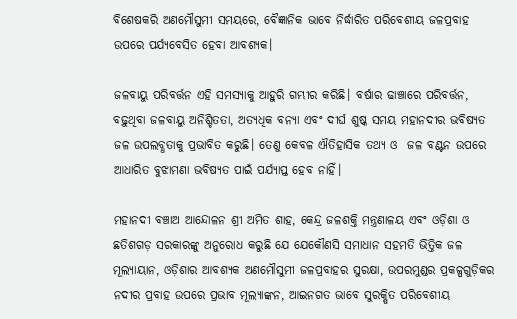ବିଶେଷକରି ଅଣମୌସୁମୀ ସମୟରେ, ବୈଜ୍ଞାନିକ ଭାବେ ନିର୍ଦ୍ଧାରିତ ପରିବେଶୀୟ ଜଳପ୍ରବାହ ଉପରେ ପର୍ଯ୍ୟବେସିତ ହେବା ଆବଶ୍ୟକ।

ଜଳବାୟୁ ପରିବର୍ତ୍ତନ ଏହି ସମସ୍ୟାକୁ ଆହୁରି ଗମ୍ଭୀର କରିଛି। ବର୍ଷାର ଢାଞ୍ଚାରେ ପରିବର୍ତ୍ତନ, ବଢ଼ୁଥିବା ଜଳବାୟୁ ଅନିଶ୍ଚିତତା, ଅତ୍ୟଧିକ ବନ୍ୟା ଏବଂ ଦୀର୍ଘ ଶୁଷ୍କ ସମୟ ମହାନଦୀର ଭବିଷ୍ୟତ ଜଳ ଉପଲବ୍ଧତାକୁ ପ୍ରଭାବିତ କରୁଛି। ତେଣୁ କେବଳ ଐତିହାସିକ ତଥ୍ୟ ଓ  ଜଳ ବଣ୍ଟନ ଉପରେ ଆଧାରିତ ବୁଝାମଣା ଭବିଷ୍ୟତ ପାଇଁ ପର୍ଯ୍ୟାପ୍ତ ହେବ ନାହିଁ।

ମହାନଦୀ ବଞ୍ଚାଅ ଆନ୍ଦୋଳନ ଶ୍ରୀ ଅମିତ ଶାହ, କେନ୍ଦ୍ର ଜଳଶକ୍ତି ମନ୍ତ୍ରଣାଳୟ ଏବଂ ଓଡ଼ିଶା ଓ ଛତିଶଗଡ଼ ସରକାରଙ୍କୁ ଅନୁରୋଧ କରୁଛି ଯେ ଯେକୌଣସି ସମାଧାନ ସହମତି ଭିତ୍ତିକ ଜଳ ମୂଲ୍ୟାୟାନ, ଓଡ଼ିଶାର ଆବଶ୍ୟକ ଅଣମୌସୁମୀ ଜଳପ୍ରବାହର ସୁରକ୍ଷା, ଉପରମୁଣ୍ଡର ପ୍ରକଳ୍ପଗୁଡ଼ିକର ନଦୀର ପ୍ରବାହ ଉପରେ ପ୍ରଭାବ ମୂଲ୍ୟାଙ୍କନ, ଆଇନଗତ ଭାବେ ସୁରକ୍ଷିତ ପରିବେଶୀୟ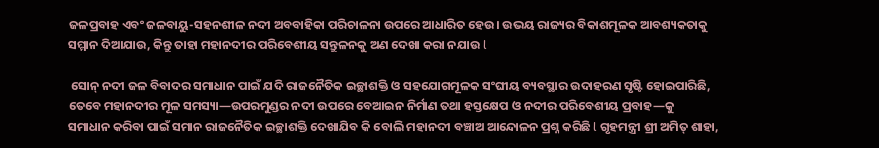ଜଳପ୍ରବାହ ଏବଂ ଜଳବାୟୁ-ସହନଶୀଳ ନଦୀ ଅବବାହିକା ପରିଚାଳନା ଉପରେ ଆଧାରିତ ହେଉ। ଉଭୟ ରାଜ୍ୟର ବିକାଶମୂଳକ ଆବଶ୍ୟକତାକୁ ସମ୍ମାନ ଦିଆଯାଉ, କିନ୍ତୁ ତାହା ମହାନଦୀର ପରିବେଶୀୟ ସନ୍ତୁଳନକୁ ଅଣ ଦେଖା କରା ନଯାଉ l

 ସୋନ୍ ନଦୀ ଜଳ ବିବାଦର ସମାଧାନ ପାଇଁ ଯଦି ରାଜନୈତିକ ଇଚ୍ଛାଶକ୍ତି ଓ ସହଯୋଗମୂଳକ ସଂଘୀୟ ବ୍ୟବସ୍ଥାର ଉଦାହରଣ ସୃଷ୍ଟି ହୋଇପାରିଛି, ତେବେ ମହାନଦୀର ମୂଳ ସମସ୍ୟା—ଉପରମୁଣ୍ଡର ନଦୀ ଉପରେ ବେଆଇନ ନିର୍ମାଣ ତଥା ହସ୍ତକ୍ଷେପ ଓ ନଦୀର ପରିବେଶୀୟ ପ୍ରବାହ—କୁ ସମାଧାନ କରିବା ପାଇଁ ସମାନ ରାଜନୈତିକ ଇଚ୍ଛାଶକ୍ତି ଦେଖାଯିବ କି ବୋଲି ମହାନଦୀ ବଞ୍ଚାଅ ଆନ୍ଦୋଳନ ପ୍ରଶ୍ନ କରିଛି l ଗୃହମନ୍ତ୍ରୀ ଶ୍ରୀ ଅମିତ୍ ଶାହା,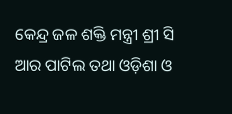କେନ୍ଦ୍ର ଜଳ ଶକ୍ତି ମନ୍ତ୍ରୀ ଶ୍ରୀ ସି ଆର ପାଟିଲ ତଥା ଓଡ଼ିଶା ଓ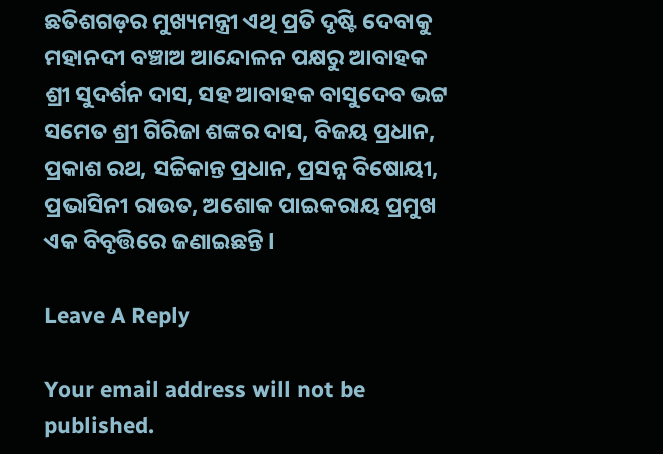ଛତିଶଗଡ଼ର ମୁଖ୍ୟମନ୍ତ୍ରୀ ଏଥି ପ୍ରତି ଦୃଷ୍ଟି ଦେବାକୁ ମହାନଦୀ ବଞ୍ଚାଅ ଆନ୍ଦୋଳନ ପକ୍ଷରୁ ଆବାହକ ଶ୍ରୀ ସୁଦର୍ଶନ ଦାସ, ସହ ଆବାହକ ବାସୁଦେବ ଭଟ୍ଟ ସମେତ ଶ୍ରୀ ଗିରିଜା ଶଙ୍କର ଦାସ, ବିଜୟ ପ୍ରଧାନ, ପ୍ରକାଶ ରଥ, ସଚ୍ଚିକାନ୍ତ ପ୍ରଧାନ, ପ୍ରସନ୍ନ ବିଷୋୟୀ, ପ୍ରଭାସିନୀ ରାଉତ, ଅଶୋକ ପାଇକରାୟ ପ୍ରମୁଖ ଏକ ବିବୃତ୍ତିରେ ଜଣାଇଛନ୍ତି l

Leave A Reply

Your email address will not be published.